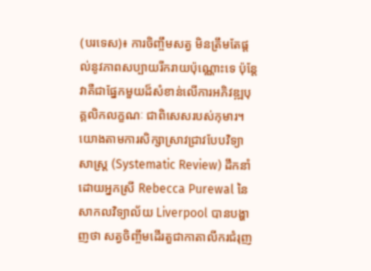(បរទេស)៖ ការចិញ្ចឹមសត្វ មិនត្រឹមតែផ្ដល់នូវភាពសប្បាយរីករាយប៉ុណ្ណោះទេ ប៉ុន្តែវាគឺជាផ្នែកមួយដ៏សំខាន់លើការអភិវឌ្ឍបុគ្គលិកលក្ខណៈ ជាពិសេសរបស់កុមារ។ យោងតាមការសិក្សាស្រាវជ្រាវបែបវិទ្យាសាស្ត្រ (Systematic Review) ដឹកនាំដោយអ្នកស្រី Rebecca Purewal នៃសាកលវិទ្យាល័យ Liverpool បានបង្ហាញថា សត្វចិញ្ចឹមដើរតួជាកាតាលីករជំរុញ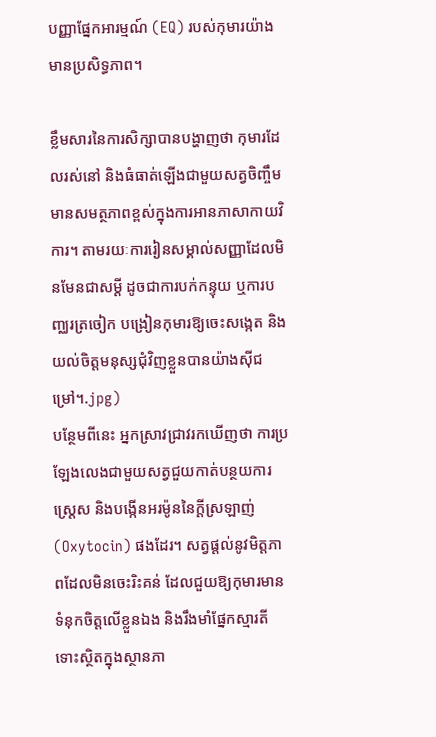បញ្ញាផ្នែកអារម្មណ៍ (EQ) របស់កុមារយ៉ាងមានប្រសិទ្ធភាព។

ខ្លឹមសារនៃការសិក្សាបានបង្ហាញថា កុមារដែលរស់នៅ និងធំធាត់ឡើងជាមួយសត្វចិញ្ចឹម មានសមត្ថភាពខ្ពស់ក្នុងការអានភាសាកាយវិការ។ តាមរយៈការរៀនសម្គាល់សញ្ញាដែលមិនមែនជាសម្ដី ដូចជាការបក់កន្ទុយ ឬការបញ្ឈរត្រចៀក បង្រៀនកុមារឱ្យចេះសង្កេត និងយល់ចិត្តមនុស្សជុំវិញខ្លួនបានយ៉ាងស៊ីជម្រៅ។.jpg)
បន្ថែមពីនេះ អ្នកស្រាវជ្រាវរកឃើញថា ការប្រឡែងលេងជាមួយសត្វជួយកាត់បន្ថយការស្ត្រេស និងបង្កើនអរម៉ូននៃក្ដីស្រឡាញ់ (Oxytocin) ផងដែរ។ សត្វផ្ដល់នូវមិត្តភាពដែលមិនចេះរិះគន់ ដែលជួយឱ្យកុមារមានទំនុកចិត្តលើខ្លួនឯង និងរឹងមាំផ្នែកស្មារតីទោះស្ថិតក្នុងស្ថានភា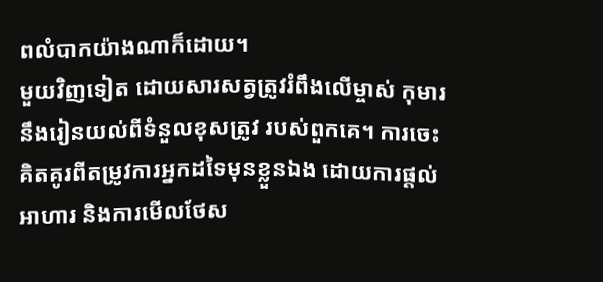ពលំបាកយ៉ាងណាក៏ដោយ។
មួយវិញទៀត ដោយសារសត្វត្រូវរំពឹងលើម្ចាស់ កុមារនឹងរៀនយល់ពីទំនួលខុសត្រូវ របស់ពួកគេ។ ការចេះគិតគូរពីតម្រូវការអ្នកដទៃមុនខ្លួនឯង ដោយការផ្ដល់អាហារ និងការមើលថែស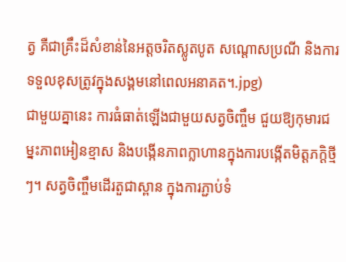ត្វ គឺជាគ្រឹះដ៏សំខាន់នៃអត្តចរិតស្លូតបូត សណ្ដោសប្រណី និងការទទួលខុសត្រូវក្នុងសង្គមនៅពេលអនាគត។.jpg)
ជាមួយគ្នានេះ ការធំធាត់ឡើងជាមួយសត្វចិញ្ចឹម ជួយឱ្យកុមារជម្នះភាពអៀនខ្មាស និងបង្កើនភាពក្លាហានក្នុងការបង្កើតមិត្តភក្តិថ្មីៗ។ សត្វចិញ្ចឹមដើរតួជាស្ពាន ក្នុងការភ្ជាប់ទំ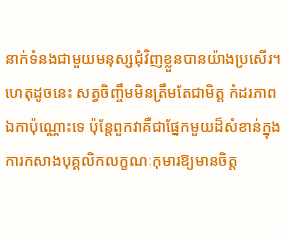នាក់ទំនងជាមួយមនុស្សជុំវិញខ្លួនបានយ៉ាងប្រសើរ។
ហេតុដូចនេះ សត្វចិញ្ចឹមមិនត្រឹមតែជាមិត្ត កំដរភាពឯកាប៉ុណ្ណោះទេ ប៉ុន្តែពួកវាគឺជាផ្នែកមួយដ៏សំខាន់ក្នុងការកសាងបុគ្គលិកលក្ខណៈកុមារឱ្យមានចិត្ត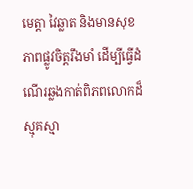មេត្តា វៃឆ្លាត និងមានសុខភាពផ្លូវចិត្តរឹងមាំ ដើម្បីធ្វើដំណើរឆ្លងកាត់ពិភពលោកដ៏ស្មុគស្មា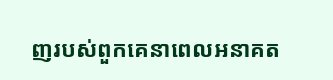ញរបស់ពួកគេនាពេលអនាគត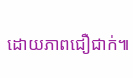ដោយភាពជឿជាក់៕